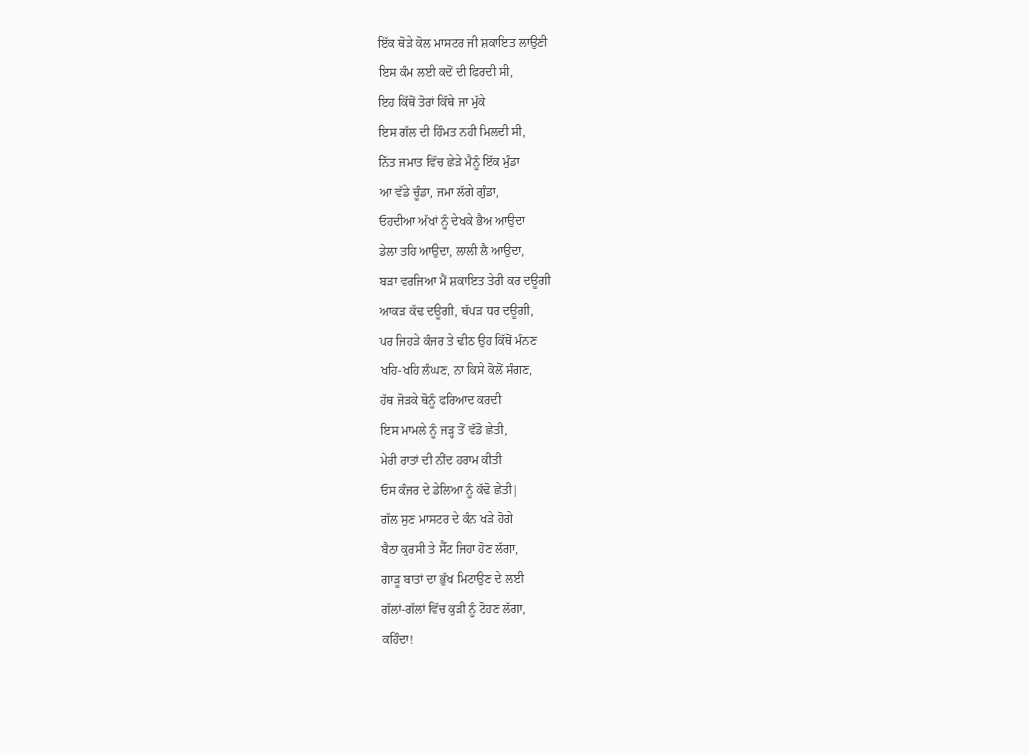ਇੱਕ ਥੋੜੇ ਕੋਲ ਮਾਸਟਰ ਜੀ ਸ਼ਕਾਇਤ ਲਾਉਣੀ
ਇਸ ਕੰਮ ਲਈ ਕਦੋਂ ਦੀ ਫਿਰਦੀ ਸੀ,
ਇਹ ਕਿੱਥੋਂ ਤੋਰਾਂ ਕਿੱਥੇ ਜਾ ਮੁੱਕੇ
ਇਸ ਗੱਲ ਦੀ ਹਿੰਮਤ ਨਹੀ ਮਿਲਦੀ ਸੀ,
ਨਿੱਤ ਜਮਾਤ ਵਿੱਚ ਛੇੜੇ ਮੈਨੂੰ ਇੱਕ ਮੁੰਡਾ
ਆ ਵੱਡੇ ਚੂੰਡਾ, ਜਮਾ ਲੱਗੇ ਗੁੰਡਾ,
ਓਹਦੀਆ ਅੱਖਾਂ ਨੂੰ ਦੇਖਕੇ ਭੈਅ ਆਉਦਾ
ਡੇਲਾ ਤਹਿ ਆਉਦਾ, ਲਾਲੀ ਲੈ ਆਉਦਾ,
ਬੜਾ ਵਰਜਿਆ ਮੈਂ ਸ਼ਕਾਇਤ ਤੇਰੀ ਕਰ ਦਊਗੀ
ਆਕੜ ਕੱਢ ਦਊਗੀ, ਥੱਪੜ ਧਰ ਦਊਗੀ,
ਪਰ ਜਿਹੜੇ ਕੰਜਰ ਤੇ ਢੀਠ ਉਹ ਕਿੱਥੋਂ ਮੰਨਣ
ਖਹਿ-ਖਹਿ ਲੰਘਣ, ਨਾ ਕਿਸੇ ਕੋਲੋਂ ਸੰਗਣ,
ਹੱਥ ਜੋੜਕੇ ਥੋਨੂੰ ਫਰਿਆਦ ਕਰਦੀ
ਇਸ ਮਾਮਲੇ ਨੂੰ ਜੜ੍ਹ ਤੋਂ ਵੱਡੋ ਛੇਤੀ,
ਮੇਰੀ ਰਾਤਾਂ ਦੀ ਨੀਂਦ ਹਰਾਮ ਕੀਤੀ
ਓਸ ਕੰਜਰ ਦੇ ਡੇਲਿਆ ਨੂੰ ਕੱਢੋ ਛੇਤੀ|
ਗੱਲ ਸੁਣ ਮਾਸਟਰ ਦੇ ਕੰਨ ਖੜੇ ਹੋਗੇ
ਬੈਠਾ ਕੁਰਸੀ ਤੇ ਸੈੱਟ ਜਿਹਾ ਹੋਣ ਲੱਗਾ,
ਗਾੜੂ ਬਾਤਾਂ ਦਾ ਭੁੱਖ ਮਿਟਾਉਣ ਦੇ ਲਈ
ਗੱਲਾਂ-ਗੱਲਾਂ ਵਿੱਚ ਕੁੜੀ ਨੂੰ ਟੋਹਣ ਲੱਗਾ,
ਕਹਿੰਦਾ!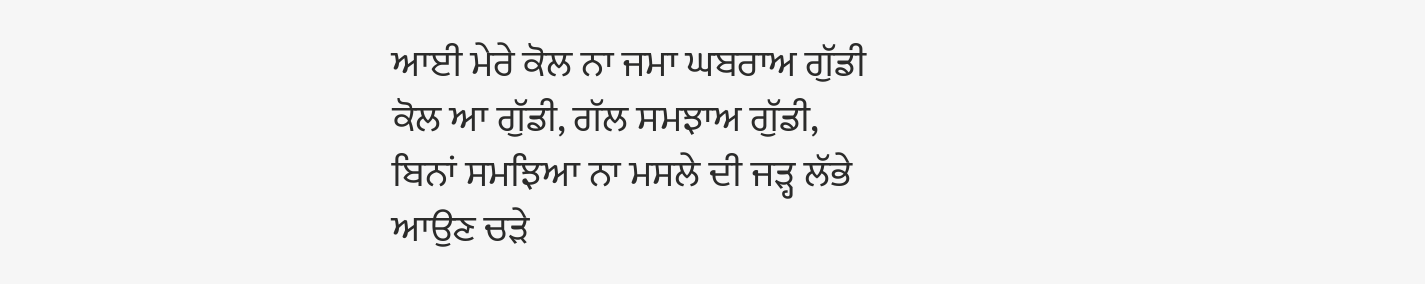ਆਈ ਮੇਰੇ ਕੋਲ ਨਾ ਜਮਾ ਘਬਰਾਅ ਗੁੱਡੀ
ਕੋਲ ਆ ਗੁੱਡੀ, ਗੱਲ ਸਮਝਾਅ ਗੁੱਡੀ,
ਬਿਨਾਂ ਸਮਝਿਆ ਨਾ ਮਸਲੇ ਦੀ ਜੜ੍ਹ ਲੱਭੇ
ਆਉਣ ਚੜੇ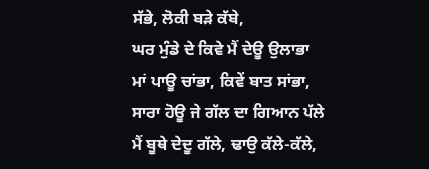ਸੱਭੇ, ਲੋਕੀ ਬੜੇ ਕੱਬੇ,
ਘਰ ਮੁੰਡੇ ਦੇ ਕਿਵੇ ਮੈਂ ਦੇਊ ਉਲਾਭਾ
ਮਾਂ ਪਾਊ ਚਾਂਭਾ, ਕਿਵੇਂ ਬਾਤ ਸਾਂਭਾ,
ਸਾਰਾ ਹੋਊ ਜੇ ਗੱਲ ਦਾ ਗਿਆਨ ਪੱਲੇ
ਮੈਂ ਬੂਥੇ ਦੇਦੂ ਗੱਲੇ, ਢਾਉ ਕੱਲੇ-ਕੱਲੇ,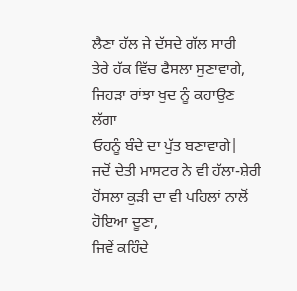ਲੈਣਾ ਹੱਲ ਜੇ ਦੱਸਦੇ ਗੱਲ ਸਾਰੀ
ਤੇਰੇ ਹੱਕ ਵਿੱਚ ਫੈਸਲਾ ਸੁਣਾਵਾਗੇ,
ਜਿਹੜਾ ਰਾਂਝਾ ਖੁਦ ਨੂੰ ਕਹਾਉਣ ਲੱਗਾ
ਓਹਨੂੰ ਬੰਦੇ ਦਾ ਪੁੱਤ ਬਣਾਵਾਗੇ|
ਜਦੋਂ ਦੇਤੀ ਮਾਸਟਰ ਨੇ ਵੀ ਹੱਲਾ-ਸ਼ੇਰੀ
ਹੋਂਸਲਾ ਕੁੜੀ ਦਾ ਵੀ ਪਹਿਲਾਂ ਨਾਲੋਂ ਹੋਇਆ ਦੂਣਾ,
ਜਿਵੇਂ ਕਹਿੰਦੇ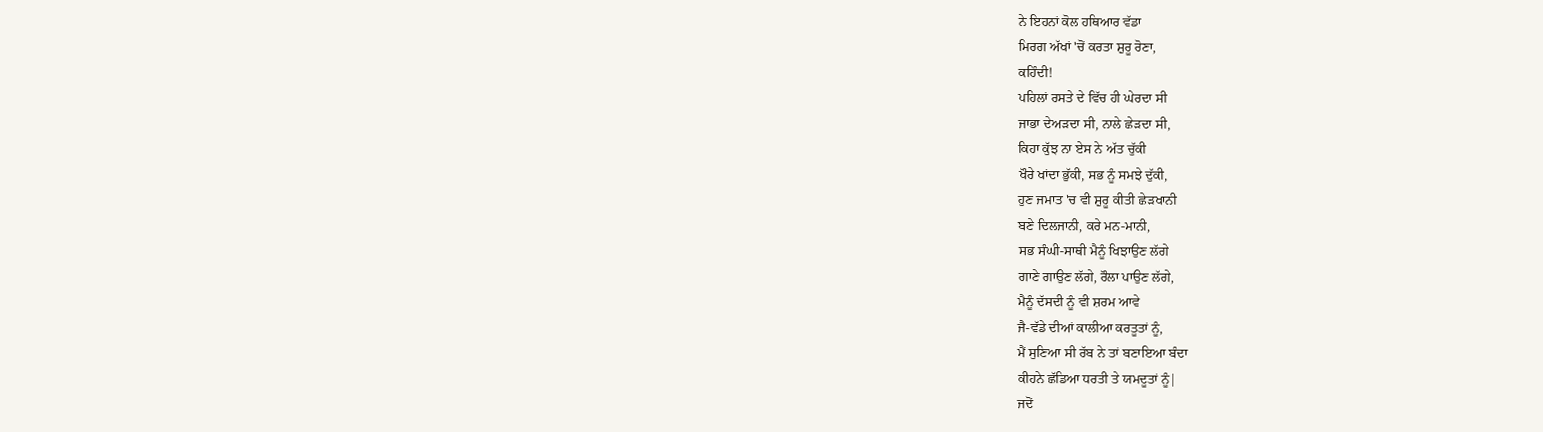ਨੇ ਇਹਨਾਂ ਕੋਲ ਹਥਿਆਰ ਵੱਡਾ
ਮਿਰਗ ਅੱਖਾਂ 'ਚੋਂ ਕਰਤਾ ਸ਼ੁਰੂ ਰੋਣਾ,
ਕਹਿੰਦੀ!
ਪਹਿਲਾਂ ਰਸਤੇ ਦੇ ਵਿੱਚ ਹੀ ਘੇਰਦਾ ਸੀ
ਜਾਭਾ ਦੇਅੜਦਾ ਸੀ, ਨਾਲੇ ਛੇੜਦਾ ਸੀ,
ਕਿਹਾ ਕੁੱਝ ਨਾ ਏਸ ਨੇ ਅੱਤ ਚੁੱਕੀ
ਖੌਰੇ ਖਾਂਦਾ ਭੁੱਕੀ, ਸਭ ਨੂੰ ਸਮਝੇ ਦੁੱਕੀ,
ਹੁਣ ਜਮਾਤ 'ਚ ਵੀ ਸ਼ੁਰੂ ਕੀਤੀ ਛੇੜਖਾਨੀ
ਬਣੇ ਦਿਲਜਾਨੀ, ਕਰੇ ਮਨ-ਮਾਨੀ,
ਸਭ ਸੰਘੀ-ਸਾਥੀ ਮੈਨੂੰ ਖਿਝਾਉਣ ਲੱਗੇ
ਗਾਣੇ ਗਾਉਣ ਲੱਗੇ, ਰੌਲਾ ਪਾਉਣ ਲੱਗੇ,
ਮੈਨੂੰ ਦੱਸਦੀ ਨੂੰ ਵੀ ਸ਼ਰਮ ਆਵੇ
ਜੈ-ਵੱਡੇ ਦੀਆਂ ਕਾਲੀਆ ਕਰਤੂਤਾਂ ਨੂੰ,
ਮੈਂ ਸੁਣਿਆ ਸੀ ਰੱਬ ਨੇ ਤਾਂ ਬਣਾਇਆ ਬੰਦਾ
ਕੀਹਨੇ ਛੱਡਿਆ ਧਰਤੀ ਤੇ ਯਮਦੂਤਾਂ ਨੂੰ|
ਜਦੋਂ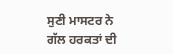ਸੁਣੀ ਮਾਸਟਰ ਨੇ ਗੱਲ ਹਰਕਤਾਂ ਦੀ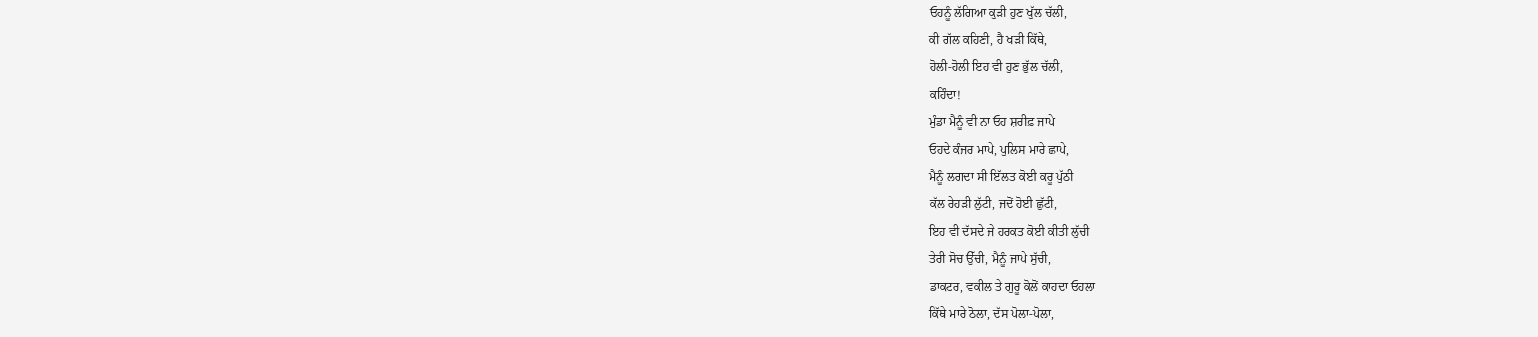ਓਹਨੂੰ ਲੱਗਿਆ ਕੁੜੀ ਹੁਣ ਖੁੱਲ ਚੱਲੀ,
ਕੀ ਗੱਲ ਕਹਿਣੀ, ਹੈ ਖੜੀ ਕਿੱਥੇ,
ਹੋਲੀ-ਹੋਲੀ ਇਹ ਵੀ ਹੁਣ ਭੁੱਲ ਚੱਲੀ,
ਕਹਿੰਦਾ!
ਮੁੰਡਾ ਮੈਨੂੰ ਵੀ ਨਾ ਓਹ ਸ਼ਰੀਫ਼ ਜਾਪੇ
ਓਹਦੇ ਕੰਜਰ ਮਾਪੇ, ਪੁਲਿਸ ਮਾਰੇ ਛਾਪੇ,
ਮੈਨੂੰ ਲਗਦਾ ਸੀ ਇੱਲਤ ਕੋਈ ਕਰੂ ਪੁੱਠੀ
ਕੱਲ ਰੇਹੜੀ ਲੁੱਟੀ, ਜਦੋਂ ਹੋਈ ਛੁੱਟੀ,
ਇਹ ਵੀ ਦੱਸਦੇ ਜੇ ਹਰਕਤ ਕੋਈ ਕੀਤੀ ਲੁੱਚੀ
ਤੇਰੀ ਸੋਚ ਉੱਚੀ, ਮੈਨੂੰ ਜਾਪੇ ਸੁੱਚੀ,
ਡਾਕਟਰ, ਵਕੀਲ ਤੇ ਗੁਰੂ ਕੋਲੋਂ ਕਾਹਦਾ ਓਹਲਾ
ਕਿੱਥੇ ਮਾਰੇ ਠੋਲਾ, ਦੱਸ ਪੋਲਾ-ਪੋਲਾ,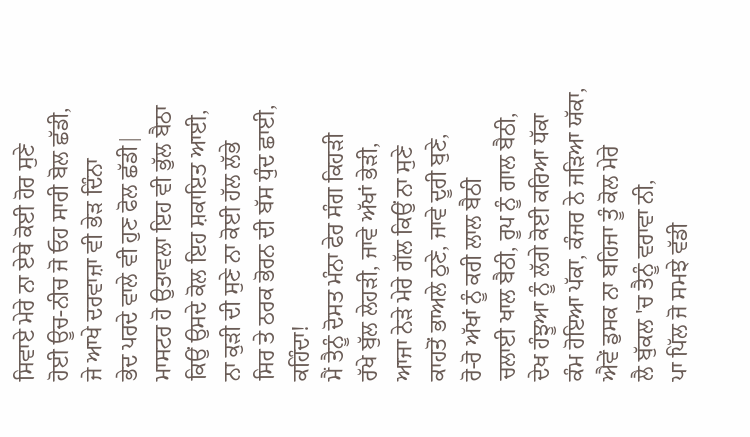ਸਿਵਾਏ ਮੇਰੇ ਨਾ ਏਥੇ ਕੋਈ ਹੋਰ ਸੁਣੇ
ਹੋਈ ਊਚ-ਨੀਚ ਜੋ ਓਹ ਸਾਰੀ ਬੋਲ ਛੱਡੀ,
ਜੇ ਆਖੇ ਦਰਵਾਜ਼ਾ ਵੀ ਭੇੜ ਦਿੰਨਾ
ਭੇਦ ਪਰਦੇ ਵਾਲੇ ਵੀ ਹੁਣ ਫੋਲ ਛੱਡੀ|
ਮਾਸਟਰ ਹੋ ਉਤਾਵਲਾ ਇਹ ਵੀ ਭੁੱਲ ਬੈਠਾ
ਕਿਉਂ ਉਸਦੇ ਕੋਲ ਇਹ ਸ਼ਕਾਇਤ ਆਈ,
ਨਾ ਕੁੜੀ ਦੀ ਸੁਣੇ ਨਾ ਕੋਈ ਹੱਲ ਲੱਭੇ
ਸਿਰ ਤੇ ਠਰਕ ਭੋਰਨ ਦੀ ਬੱਸ ਧੁੰਦ ਛਾਈ,
ਕਹਿੰਦਾ!
ਮੈਂ ਤੈਨੂੰ ਦੋਸਤ ਮੰਨਾ ਫੇਰ ਸੰਗ ਕਿਹੜੀ
ਰੱਖੇ ਬੁੱਲ ਲੇਹੜੀ, ਜਾਵੇ ਅੱਖਾਂ ਭੇੜੀ,
ਆਜਾ ਨੇੜੇ ਮੇਰੇ ਗੱਲ ਕਿਉਂ ਨਾ ਸੁਣੇ
ਕਾਹਤੋਂ ਭਾਅਲੇ ਠੁਣੇ, ਜਾਵੇ ਦੂਰੀ ਬੁਣੇ,
ਰੋ-ਰੋ ਅੱਖਾਂ ਨੂੰ ਕਰੀ ਲਾਲ ਬੈਠੀ
ਚਲਾਈ ਖਾਲ ਬੈਠੀ, ਰੂਪ ਨੂੰ ਗਾਲ ਬੈਠੀ,
ਦੇਖ ਹੰਝੂਆ ਨੂੰ ਲੱਗੇ ਕੋਈ ਕਰਿਆ ਧੱਕਾ
ਕੰਮ ਹੋਇਆ ਪੱਕਾ, ਕੰਜਰ ਨੇ ਜੜਿਆ ਯੱਕਾ,
ਐਵੇਂ ਡੁਸਕ ਨਾ ਬਹਿਜਾ ਤੂੰ ਕੋਲ ਮੇਰੇ
ਲੈ ਬੁੱਕਲ 'ਚ ਤੈਨੂੰ ਵਰਾਵਾ ਨੀ,
ਪਾ ਪਿੱਲ ਜੋ ਸਮਝੇ ਵੱਡੀ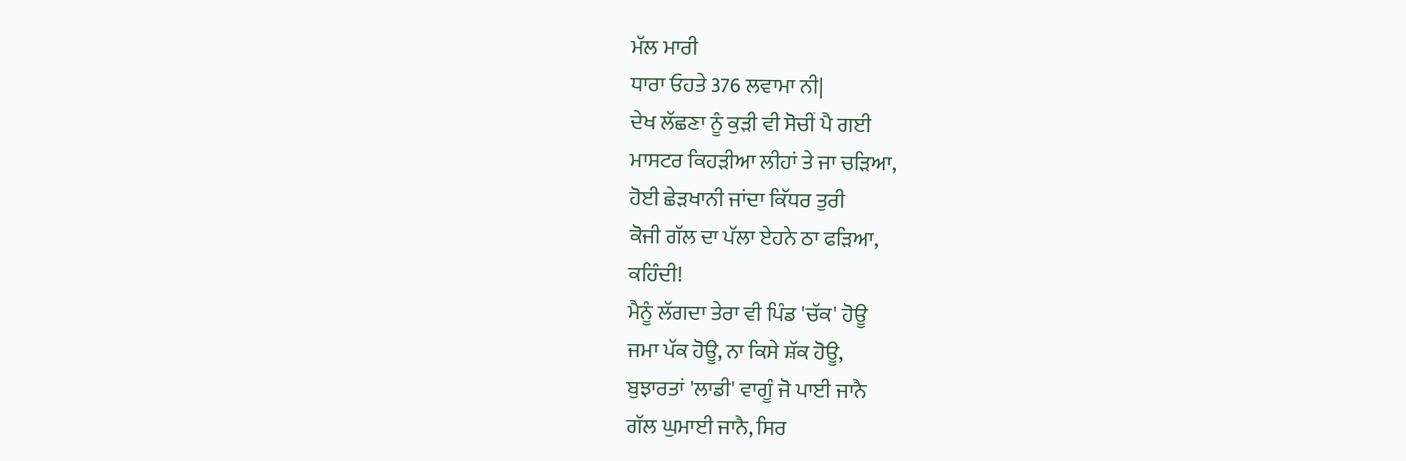ਮੱਲ ਮਾਰੀ
ਧਾਰਾ ਓਹਤੇ 376 ਲਵਾਮਾ ਨੀ|
ਦੇਖ ਲੱਛਣਾ ਨੂੰ ਕੁੜੀ ਵੀ ਸੋਚੀਂ ਪੈ ਗਈ
ਮਾਸਟਰ ਕਿਹੜੀਆ ਲੀਹਾਂ ਤੇ ਜਾ ਚੜਿਆ,
ਹੋਈ ਛੇੜਖਾਨੀ ਜਾਂਦਾ ਕਿੱਧਰ ਤੁਰੀ
ਕੋਜੀ ਗੱਲ ਦਾ ਪੱਲਾ ਏਹਨੇ ਠਾ ਫੜਿਆ,
ਕਹਿੰਦੀ!
ਮੈਨੂੰ ਲੱਗਦਾ ਤੇਰਾ ਵੀ ਪਿੰਡ 'ਚੱਕ' ਹੋਊ
ਜਮਾ ਪੱਕ ਹੋਊ, ਨਾ ਕਿਸੇ ਸ਼ੱਕ ਹੋਊ,
ਬੁਝਾਰਤਾਂ 'ਲਾਡੀ' ਵਾਗੂੰ ਜੋ ਪਾਈ ਜਾਨੈ
ਗੱਲ ਘੁਮਾਈ ਜਾਨੈ, ਸਿਰ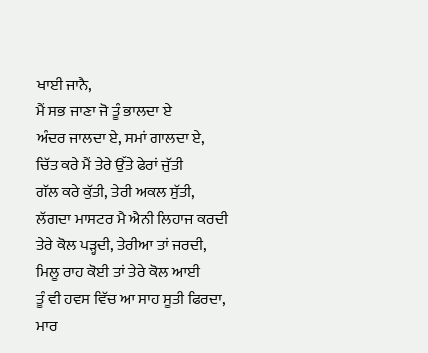ਖਾਈ ਜਾਨੈ,
ਮੈਂ ਸਭ ਜਾਣਾ ਜੋ ਤੂੰ ਭਾਲਦਾ ਏ
ਅੰਦਰ ਜਾਲਦਾ ਏ, ਸਮਾਂ ਗਾਲਦਾ ਏ,
ਚਿੱਤ ਕਰੇ ਮੈਂ ਤੇਰੇ ਉੱਤੇ ਫੇਰਾਂ ਜੁੱਤੀ
ਗੱਲ ਕਰੇ ਕੁੱਤੀ, ਤੇਰੀ ਅਕਲ ਸੁੱਤੀ,
ਲੱਗਦਾ ਮਾਸਟਰ ਮੈ ਐਨੀ ਲਿਹਾਜ ਕਰਦੀ
ਤੇਰੇ ਕੋਲ ਪੜ੍ਹਦੀ, ਤੇਰੀਆ ਤਾਂ ਜਰਦੀ,
ਮਿਲੂ ਰਾਹ ਕੋਈ ਤਾਂ ਤੇਰੇ ਕੋਲ ਆਈ
ਤੂੰ ਵੀ ਹਵਸ ਵਿੱਚ ਆ ਸਾਹ ਸੂਤੀ ਫਿਰਦਾ,
ਮਾਰ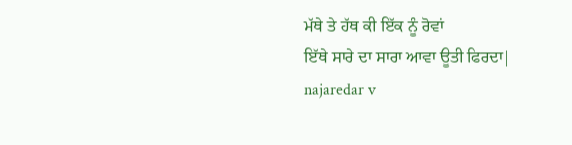ਮੱਥੇ ਤੇ ਹੱਥ ਕੀ ਇੱਕ ਨੂੰ ਰੋਵਾਂ
ਇੱਥੇ ਸਾਰੇ ਦਾ ਸਾਰਾ ਆਵਾ ਊਤੀ ਫਿਰਦਾ|
najaredar v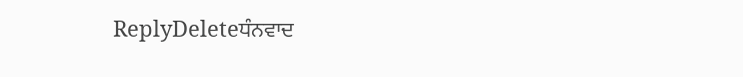ReplyDeleteਧੰਨਵਾਦ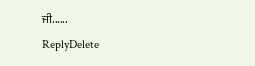ਜੀ......
ReplyDelete